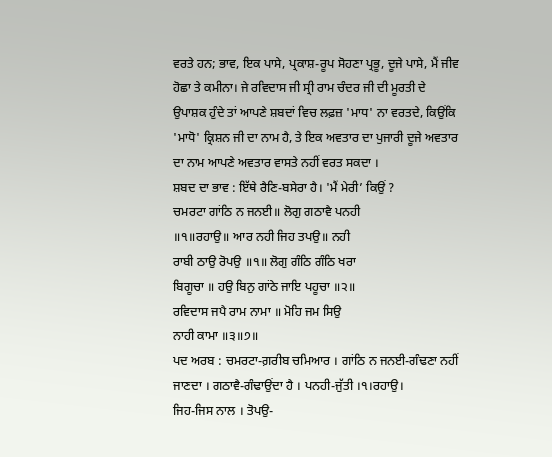ਵਰਤੇ ਹਨ; ਭਾਵ, ਇਕ ਪਾਸੇ, ਪ੍ਰਕਾਸ਼-ਰੂਪ ਸੋਹਣਾ ਪ੍ਰਭੂ, ਦੂਜੇ ਪਾਸੇ, ਮੈਂ ਜੀਵ ਹੋਛਾ ਤੇ ਕਮੀਨਾ। ਜੇ ਰਵਿਦਾਸ ਜੀ ਸ੍ਰੀ ਰਾਮ ਚੰਦਰ ਜੀ ਦੀ ਮੂਰਤੀ ਦੇ ਉਪਾਸ਼ਕ ਹੁੰਦੇ ਤਾਂ ਆਪਣੇ ਸ਼ਬਦਾਂ ਵਿਚ ਲਫ਼ਜ਼ 'ਮਾਧ' ਨਾ ਵਰਤਦੇ, ਕਿਉਂਕਿ 'ਮਾਧੋ' ਕ੍ਰਿਸ਼ਨ ਜੀ ਦਾ ਨਾਮ ਹੈ, ਤੇ ਇਕ ਅਵਤਾਰ ਦਾ ਪੁਜਾਰੀ ਦੂਜੇ ਅਵਤਾਰ ਦਾ ਨਾਮ ਆਪਣੇ ਅਵਤਾਰ ਵਾਸਤੇ ਨਹੀਂ ਵਰਤ ਸਕਦਾ ।
ਸ਼ਬਦ ਦਾ ਭਾਵ : ਇੱਥੇ ਰੈਣਿ-ਬਸੇਰਾ ਹੈ। 'ਮੈਂ ਮੇਰੀ’ ਕਿਉਂ ?
ਚਮਰਟਾ ਗਾਂਠਿ ਨ ਜਨਈ॥ ਲੋਗੁ ਗਠਾਵੈ ਪਨਹੀ
॥੧॥ਰਹਾਉ॥ ਆਰ ਨਹੀ ਜਿਹ ਤਪਉ॥ ਨਹੀ
ਰਾਬੀ ਠਾਉ ਰੋਪਉ ॥੧॥ ਲੋਗੁ ਗੰਠਿ ਗੰਠਿ ਖਰਾ
ਬਿਗੂਚਾ ॥ ਹਉ ਬਿਨੁ ਗਾਂਠੇ ਜਾਇ ਪਹੂਚਾ ॥੨॥
ਰਵਿਦਾਸ ਜਪੈ ਰਾਮ ਨਾਮਾ ॥ ਮੋਹਿ ਜਮ ਸਿਉ
ਨਾਹੀ ਕਾਮਾ ॥੩॥੭॥
ਪਦ ਅਰਬ : ਚਮਰਟਾ-ਗ਼ਰੀਬ ਚਮਿਆਰ । ਗਾਂਠਿ ਨ ਜਨਈ-ਗੰਢਣਾ ਨਹੀਂ ਜਾਣਦਾ । ਗਠਾਵੈ-ਗੰਢਾਉਂਦਾ ਹੈ । ਪਨਹੀ-ਜੁੱਤੀ ।੧।ਰਹਾਉ।
ਜਿਹ-ਜਿਸ ਨਾਲ । ਤੋਪਉ-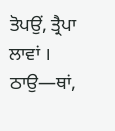ਤੋਪਉਂ, ਤ੍ਰੈਪਾ ਲਾਵਾਂ । ਠਾਉ—ਥਾਂ,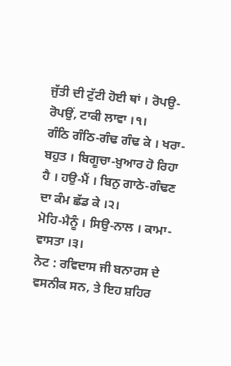ਜੁੱਤੀ ਦੀ ਟੁੱਟੀ ਹੋਈ ਥਾਂ । ਰੋਪਉ-ਰੋਪਉਂ, ਟਾਕੀ ਲਾਵਾ ।੧।
ਗੰਠਿ ਗੰਠਿ-ਗੰਢ ਗੰਢ ਕੇ । ਖਰਾ-ਬਹੁਤ । ਬਿਗੂਚਾ-ਖ਼ੁਆਰ ਹੋ ਰਿਹਾ ਹੈ । ਹਉ-ਮੈਂ । ਬਿਨੁ ਗਾਠੇ-ਗੰਢਣ ਦਾ ਕੰਮ ਛੱਡ ਕੇ ।੨।
ਮੋਹਿ-ਮੈਨੂੰ । ਸਿਉ-ਨਾਲ । ਕਾਮਾ-ਵਾਸਤਾ ।੩।
ਨੋਟ : ਰਵਿਦਾਸ ਜੀ ਬਨਾਰਸ ਦੇ ਵਸਨੀਕ ਸਨ, ਤੇ ਇਹ ਸ਼ਹਿਰ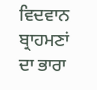ਵਿਦਵਾਨ ਬ੍ਰਾਹਮਣਾਂ ਦਾ ਭਾਰਾ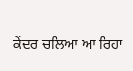ਕੇਂਦਰ ਚਲਿਆ ਆ ਰਿਹਾ